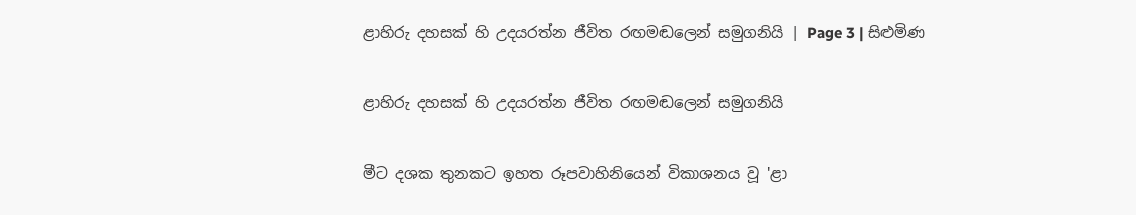ළාහිරු දහසක් හි උදයරත්න ජීවිත රඟමඬලෙන් සමුගනියි | Page 3 | සිළුමිණ

ළාහිරු දහසක් හි උදයරත්න ජීවිත රඟමඬලෙන් සමුගනියි

මීට දශක තුනකට ඉහත රූපවාහිනියෙන් විකාශනය වූ 'ළා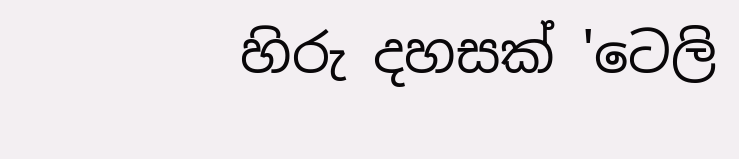හිරු දහසක් 'ටෙලි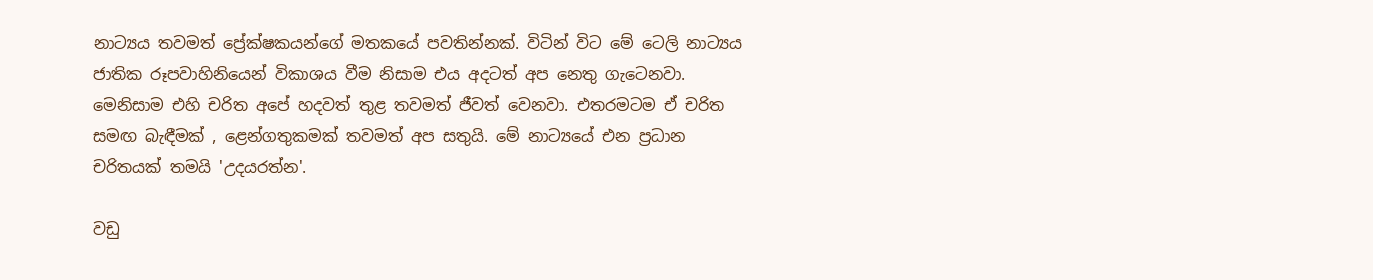නාට්‍යය තවමත් ප්‍රේක්ෂකයන්ගේ මතකයේ පවතින්නක්. විටින් විට මේ ටෙලි නාට්‍යය ජාතික රූපවාහිනියෙන් විකාශය වීම නිසාම එය අදටත් අප නෙතු ගැටෙනවා. මෙනිසාම එහි චරිත අපේ හදවත් තුළ තවමත් ජීවත් වෙනවා. එතරමටම ඒ චරිත සමඟ බැඳීමක් , ළෙන්ගතුකමක් තවමත් අප සතුයි. මේ නාට්‍යයේ එන ප්‍රධාන චරිතයක් තමයි 'උදයරත්න'.

වඩු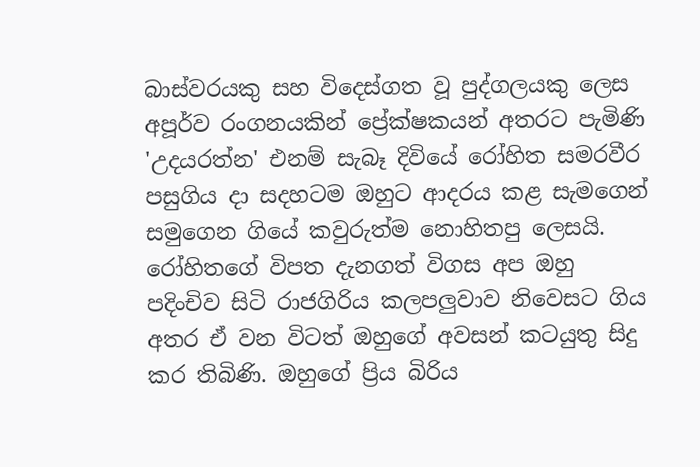බාස්වරයකු සහ විදෙස්ගත වූ පුද්ගලයකු ලෙස අපූර්ව රංගනයකින් ප්‍රේක්ෂකයන් අතරට පැමිණි 'උදයරත්න' එනම් සැබෑ දිවියේ රෝහිත සමරවීර පසුගිය දා සදහටම ඔහුට ආදරය කළ සැමගෙන් සමුගෙන ගියේ කවුරුත්ම නොහිතපු ලෙසයි. රෝහිතගේ විපත දැනගත් විගස අප ඔහු පදිංචිව සිටි රාජගිරිය කලපලුවාව නිවෙසට ගිය අතර ඒ වන විටත් ඔහුගේ අවසන් කටයුතු සිදු කර තිබිණි. ඔහුගේ ප්‍රිය බිරිය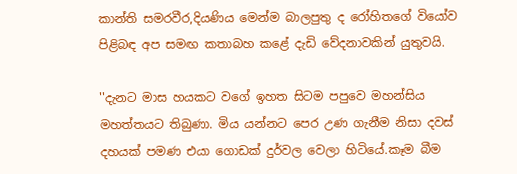කාන්ති සමරවීර,දියණිය මෙන්ම බාලපුතු ද රෝහිතගේ වියෝව පිළිබඳ අප සමඟ කතාබහ කළේ දැඩි වේදනාවකින් යුතුවයි.

''දැනට මාස හයකට වගේ ඉහත සිටම පපුවෙ මහන්සිය මහත්තයට තිබුණා. මිය යන්නට පෙර උණ ගැනීම නිසා දවස් දහයක් පමණ එයා ගොඩක් දුර්වල වෙලා හිටියේ.කෑම බීම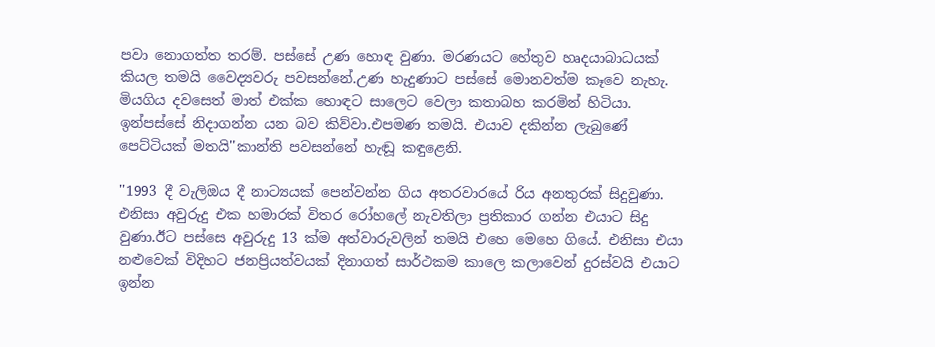පවා නොගත්ත තරම්. පස්සේ උණ හොඳ වුණා. මරණයට හේතුව හෘදයාබාධයක් කියල තමයි වෛද්‍යවරු පවසන්නේ.උණ හැදුණාට පස්සේ මොනවත්ම කෑවෙ නැහැ. මියගිය දවසෙත් මාත් එක්ක හොඳට සාලෙට වෙලා කතාබහ කරමින් හිටියා. ඉන්පස්සේ නිදාගන්න යන බව කිව්වා.එපමණ තමයි. එයාව දකින්න ලැබුණේ පෙට්ටියක් මතයි''කාන්ති පවසන්නේ හැඬූ කඳුළෙනි.

''1993 දී වැලිඔය දී නාට්‍යයක් පෙන්වන්න ගිය අතරවාරයේ රිය අනතුරක් සිදුවුණා. එනිසා අවුරුදු එක හමාරක් විතර රෝහලේ නැවතිලා ප්‍රතිකාර ගන්න එයාට සිදු වුණා.ඊට පස්සෙ අවුරුදු 13 ක්ම අත්වාරුවලින් තමයි එහෙ මෙහෙ ගියේ. එනිසා එයා නළුවෙක් විදිහට ජනප්‍රියත්වයක් දිනාගත් සාර්ථකම කාලෙ කලාවෙන් දුරස්වයි එයාට ඉන්න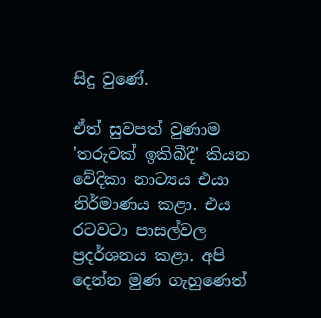සිදු වුණේ.

ඒත් සුවපත් වුණාම 'තරුවක් ඉකිබීදී' කියන වේදිකා නාට්‍යය එයා නිර්මාණය කළා. එය රටවටා පාසල්වල ප්‍රදර්ශනය කළා. අපි දෙන්න මුණ ගැහුණෙත්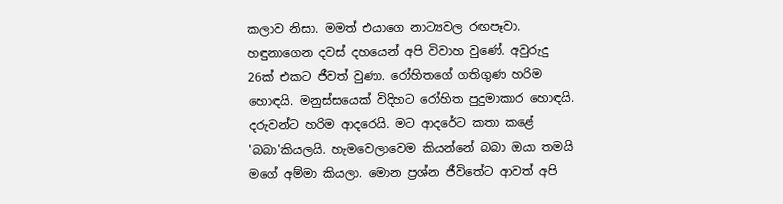කලාව නිසා. මමත් එයාගෙ නාට්‍යවල රඟපෑවා. හඳුනාගෙන දවස් දහයෙන් අපි විවාහ වුණේ. අවුරුදු 26ක් එකට ජීවත් වුණා. රෝහිතගේ ගතිගුණ හරිම හොඳයි. මනුස්සයෙක් විදිහට රෝහිත පුදුමාකාර හොඳයි. දරුවන්ට හරිම ආදරෙයි. මට ආදරේට කතා කළේ 'බබා'කියලයි. හැමවෙලාවෙම කියන්නේ බබා ඔයා තමයි මගේ අම්මා කියලා. මොන ප්‍රශ්න ජීවිතේට ආවත් අපි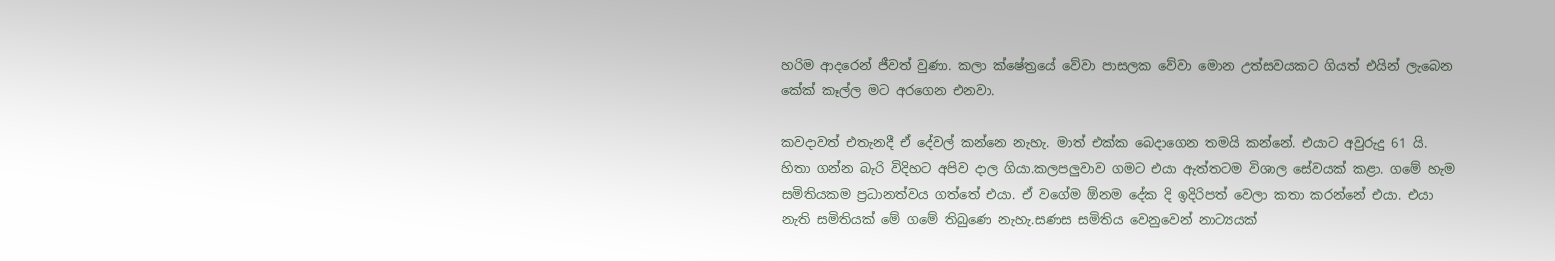හරිම ආදරෙන් ජීවත් වුණා. කලා ක්ෂේත්‍රයේ වේවා පාසලක වේවා මොන උත්සවයකට ගියත් එයින් ලැබෙන කේක් කෑල්ල මට අරගෙන එනවා.

කවදාවත් එතැනදී ඒ දේවල් කන්නෙ නැහැ. මාත් එක්ක බෙදාගෙන තමයි කන්නේ. එයාට අවුරුදු 61 යි. හිතා ගන්න බැරි විදිහට අපිව දාල ගියා.කලපලුවාව ගමට එයා ඇත්තටම විශාල සේවයක් කළා. ගමේ හැම සමිතියකම ප්‍රධානත්වය ගත්තේ එයා. ඒ වගේම ඕනම දේක දි ඉදිරිපත් වෙලා කතා කරන්නේ එයා. එයා නැති සමිතියක් මේ ගමේ තිබුණෙ නැහැ.සණස සමිතිය වෙනුවෙන් නාට්‍යයක්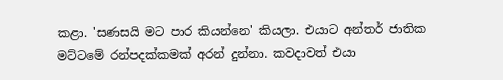කළා. 'සණසයි මට පාර කියන්නෙ' කියලා. එයාට අන්තර් ජාතික මට්ටමේ රන්පදක්කමක් අරන් දුන්නා. කවදාවත් එයා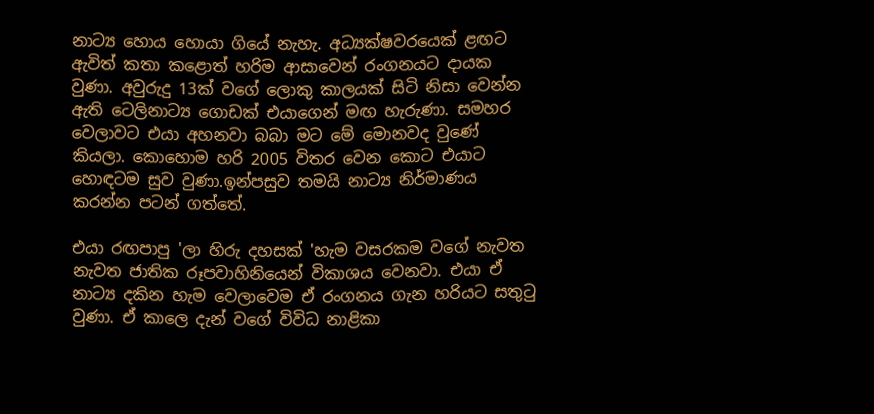නාට්‍ය හොය හොයා ගියේ නැහැ. අධ්‍යක්ෂවරයෙක් ළඟට ඇවිත් කතා කළොත් හරිම ආසාවෙන් රංගනයට දායක වුණා. අවුරුදු 13ක් වගේ ලොකු කාලයක් සිටි නිසා වෙන්න ඇති ටෙලිනාට්‍ය ගොඩක් එයාගෙන් මඟ හැරුණා. සමහර වෙලාවට එයා අහනවා බබා මට මේ මොනවද වුණේ කියලා. කොහොම හරි 2005 විතර වෙන කොට එයාට හොඳටම සුව වුණා.ඉන්පසුව තමයි නාට්‍ය නිර්මාණය කරන්න පටන් ගත්තේ.

එයා රඟපාපු 'ලා හිරු දහසක් 'හැම වසරකම වගේ නැවත නැවත ජාතික රූපවාහිනියෙන් විකාශය වෙනවා. එයා ඒ නාට්‍ය දකින හැම වෙලාවෙම ඒ රංගනය ගැන හරියට සතුටු වුණා. ඒ කාලෙ දැන් වගේ විවිධ නාළිකා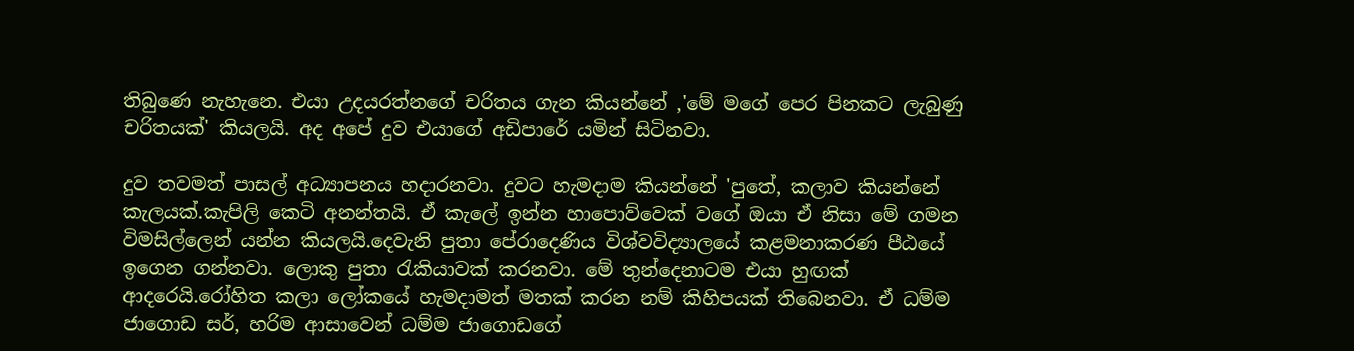තිබුණෙ නැහැනෙ. එයා උදයරත්නගේ චරිතය ගැන කියන්නේ ,'මේ මගේ පෙර පිනකට ලැබුණු චරිතයක්' කියලයි. අද අපේ දුව එයාගේ අඩිපාරේ යමින් සිටිනවා.

දුව තවමත් පාසල් අධ්‍යාපනය හදාරනවා. දුවට හැමදාම කියන්නේ 'පුතේ, කලාව කියන්නේ කැලයක්.කැපිලි කෙටි අනන්තයි. ඒ කැලේ ඉන්න හාපොව්වෙක් වගේ ඔයා ඒ නිසා මේ ගමන විමසිල්ලෙන් යන්න කියලයි.දෙවැනි පුතා පේරාදෙණිය විශ්වවිද්‍යාලයේ කළමනාකරණ පීඨයේ ඉගෙන ගන්නවා. ලොකු පුතා රැකියාවක් කරනවා. මේ තුන්දෙනාටම එයා හුඟක් ආදරෙයි.රෝහිත කලා ලෝකයේ හැමදාමත් මතක් කරන නම් කිහිපයක් තිබෙනවා. ඒ ධම්ම ජාගොඩ සර්, හරිම ආසාවෙන් ධම්ම ජාගොඩගේ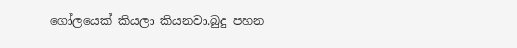ගෝලයෙක් කියලා කියනවා.බුදු පහන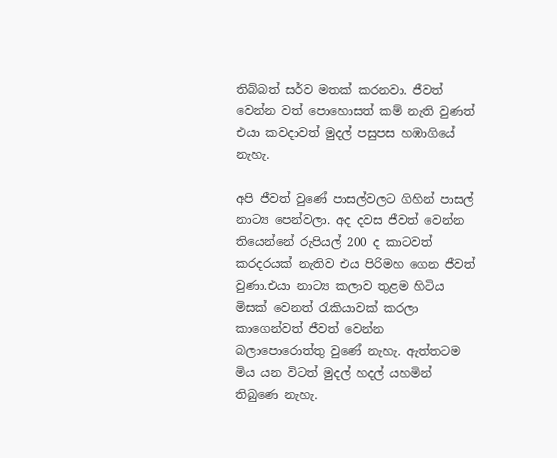තිබ්බත් සර්ව මතක් කරනවා. ජීවත් වෙන්න වත් පොහොසත් කම් නැති වුණත් එයා කවදාවත් මුදල් පසුපස හඹාගියේ නැහැ.

අපි ජීවත් වුණේ පාසල්වලට ගිහින් පාසල් නාට්‍ය පෙන්වලා. අද දවස ජීවත් වෙන්න තියෙන්නේ රුපියල් 200 ද කාටවත් කරදරයක් නැතිව එය පිරිමහ ගෙන ජීවත් වුණා.එයා නාට්‍ය කලාව තුළම හිටිය මිසක් වෙනත් රැකියාවක් කරලා කාගෙන්වත් ජීවත් වෙන්න බලාපොරොත්තු වුණේ නැහැ. ඇත්තටම මිය යන විටත් මුදල් හදල් යහමින් තිබුණෙ නැහැ.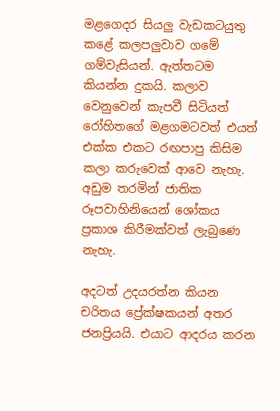මළගෙදර සියලු වැඩකටයුතු කළේ කලපලුවාව ගමේ ගම්වැසියන්. ඇත්තටම කියන්න දුකයි. කලාව වෙනුවෙන් කැපවී සිටියත් රෝහිතගේ මළගමටවත් එයත් එක්ක එකට රඟපාපු කිසිම කලා කරුවෙක් ආවෙ නැහැ. අඩුම තරමින් ජාතික රූපවාහිනියෙන් ශෝකය ප්‍රකාශ කිරීමක්වත් ලැබුණෙ නැහැ.

අදටත් උදයරත්න කියන චරිතය ප්‍රේක්ෂකයන් අතර ජනප්‍රියයි. එයාට ආදරය කරන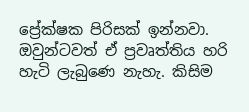ප්‍රේක්ෂක පිරිසක් ඉන්නවා. ඔවුන්ටවත් ඒ ප්‍රවෘත්තිය හරි හැටි ලැබුණෙ නැහැ. කිසිම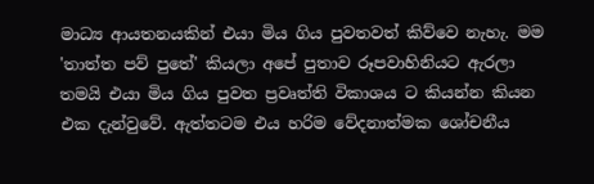මාධ්‍ය ආයතනයකින් එයා මිය ගිය පුවතවත් කිව්වෙ නැහැ. මම 'තාත්ත පව් පුතේ' කියලා අපේ පුතාව රූපවාහිනියට ඇරලා තමයි එයා මිය ගිය පුවත ප්‍රවෘත්ති විකාශය ට කියන්න කියන එක දැන්වුවේ. ඇත්තටම එය හරිම වේදනාත්මක ශෝචනීය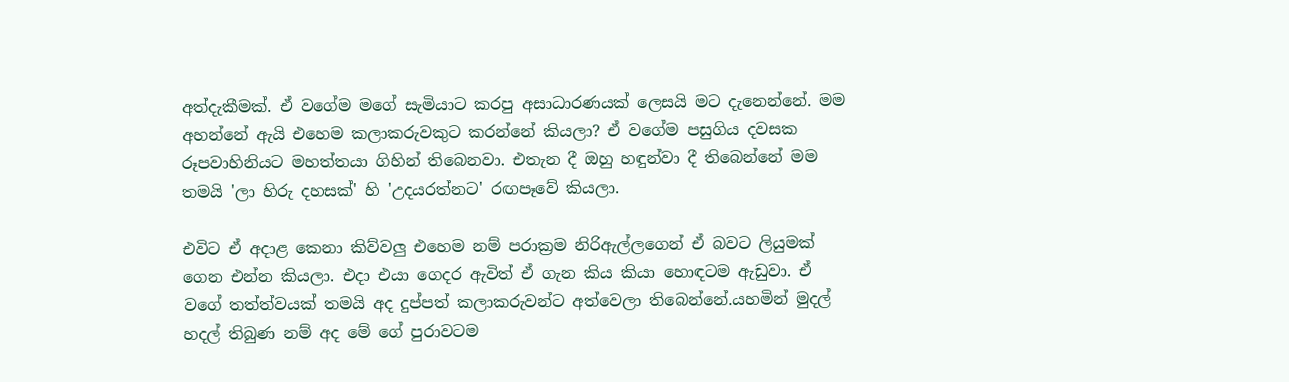අත්දැකීමක්. ඒ වගේම මගේ සැමියාට කරපු අසාධාරණයක් ලෙසයි මට දැනෙන්නේ. මම අහන්නේ ඇයි එහෙම කලාකරුවකුට කරන්නේ කියලා? ඒ වගේම පසුගිය දවසක රූපවාහිනියට මහත්තයා ගිහින් තිබෙනවා. එතැන දී ඔහු හඳුන්වා දී තිබෙන්නේ මම තමයි 'ලා හිරු දහසක්' හි 'උදයරත්නට' රඟපෑවේ කියලා.

එවිට ඒ අදාළ කෙනා කිව්වලු එහෙම නම් පරාක්‍රම නිරිඇල්ලගෙන් ඒ බවට ලියුමක් ගෙන එන්න කියලා. එදා එයා ගෙදර ඇවිත් ඒ ගැන කිය කියා හොඳටම ඇඩුවා. ඒ වගේ තත්ත්වයක් තමයි අද දුප්පත් කලාකරුවන්ට අත්වෙලා තිබෙන්නේ.යහමින් මුදල් හදල් තිබුණ නම් අද මේ ගේ පුරාවටම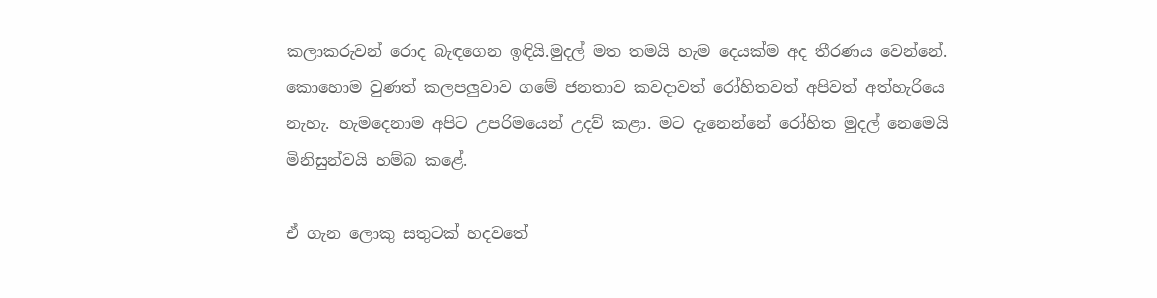කලාකරුවන් රොද බැඳගෙන ඉඳියි.මුදල් මත තමයි හැම දෙයක්ම අද තීරණය වෙන්නේ. කොහොම වුණත් කලපලුවාව ගමේ ජනතාව කවදාවත් රෝහිතවත් අපිවත් අත්හැරියෙ නැහැ. හැම‍දෙනාම අපිට උපරිමයෙන් උදව් කළා. මට දැනෙන්නේ රෝහිත මුදල් නෙමෙයි මිනිසුන්වයි හම්බ කළේ.

ඒ ගැන ලොකු සතුටක් හදවතේ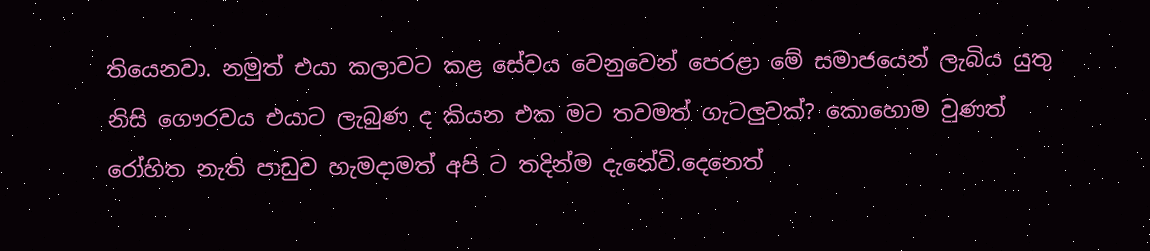තියෙනවා. නමුත් එයා කලාවට කළ සේවය වෙනුවෙන් පෙරළා මේ සමාජයෙන් ලැබිය යුතු නිසි ගෞරවය එයාට ලැබුණ ද කියන එක මට තවමත් ගැටලුවක්? කොහොම වුණත් රෝහිත නැති පාඩුව හැමදාමත් අපි ට තදින්ම දැනේවි.දෙනෙත්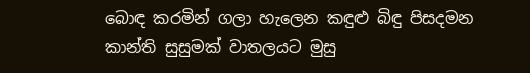බොඳ කරමින් ගලා හැලෙන කඳුළු බිඳු පිසදමන කාන්ති සුසුමක් වාතලයට මුසු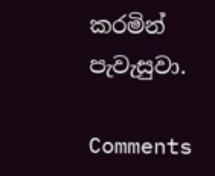කරමින් පැවැසුවා.

Comments